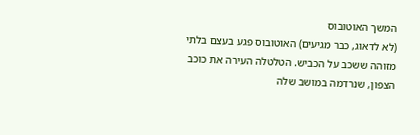המשך האוטובוס
(לא לדאוג, כבר מגיעים) האוטובוס פגע בעצם בלתי מזוהה ששכב על הכביש. הטלטלה העירה את כוכב הצפון, שנרדמה במושב שלה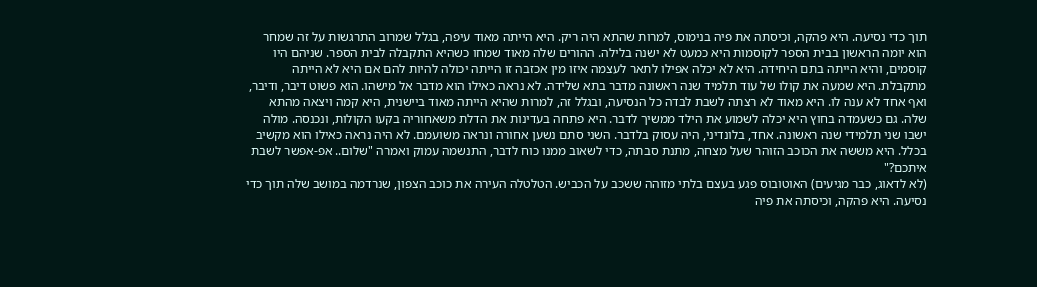תוך כדי נסיעה. היא פהקה, וכיסתה את פיה בנימוס, למרות שהתא היה ריק. היא הייתה מאוד עיפה, בגלל שמרוב התרגשות על זה שמחר הוא יומה הראשון בבית הספר לקוסמות היא כמעט לא ישנה בלילה. ההורים שלה מאוד שמחו כשהיא התקבלה לבית הספר. שניהם היו קוסמים, והיא הייתה בתם היחידה. היא לא יכלה אפילו לתאר לעצמה איזו מין אכזבה זו הייתה יכולה להיות להם אם היא לא הייתה מתקבלת. היא שמעה את קולו של עוד תלמיד שנה ראשונה מדבר בתא שלידה. לא נראה כאילו הוא מדבר אל מישהו. הוא פשוט דיבר, ודיבר, ואף אחד לא ענה לו. היא מאוד לא רצתה לשבת לבדה כל הנסיעה, ובגלל זה, למרות שהיא הייתה מאוד ביישנית, היא קמה ויצאה מהתא שלה. גם כשעמדה בחוץ היא יכלה לשמוע את הילד ממשיך לדבר. היא פתחה בעדינות את הדלת משאחוריה בקעו הקולות, ונכנסה. מולה ישבו שני תלמידי שנה ראשונה. אחד, בלונדיני, היה עסוק בלדבר. השני סתם נשען אחורה ונראה משועמם. לא היה נראה כאילו הוא מקשיב בכלל. היא מששה את הכוכב הזוהר שעל מצחה, מתנת סבתה, כדי לשאוב ממנו כוח לדבר, התנשמה עמוק ואמרה "שלום.. אפ-אפשר לשבת איתכם?"
(לא לדאוג, כבר מגיעים) האוטובוס פגע בעצם בלתי מזוהה ששכב על הכביש. הטלטלה העירה את כוכב הצפון, שנרדמה במושב שלה תוך כדי נסיעה. היא פהקה, וכיסתה את פיה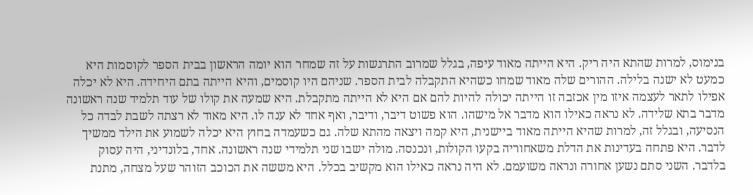בנימוס, למרות שהתא היה ריק. היא הייתה מאוד עיפה, בגלל שמרוב התרגשות על זה שמחר הוא יומה הראשון בבית הספר לקוסמות היא כמעט לא ישנה בלילה. ההורים שלה מאוד שמחו כשהיא התקבלה לבית הספר. שניהם היו קוסמים, והיא הייתה בתם היחידה. היא לא יכלה אפילו לתאר לעצמה איזו מין אכזבה זו הייתה יכולה להיות להם אם היא לא הייתה מתקבלת. היא שמעה את קולו של עוד תלמיד שנה ראשונה מדבר בתא שלידה. לא נראה כאילו הוא מדבר אל מישהו. הוא פשוט דיבר, ודיבר, ואף אחד לא ענה לו. היא מאוד לא רצתה לשבת לבדה כל הנסיעה, ובגלל זה, למרות שהיא הייתה מאוד ביישנית, היא קמה ויצאה מהתא שלה. גם כשעמדה בחוץ היא יכלה לשמוע את הילד ממשיך לדבר. היא פתחה בעדינות את הדלת משאחוריה בקעו הקולות, ונכנסה. מולה ישבו שני תלמידי שנה ראשונה. אחד, בלונדיני, היה עסוק בלדבר. השני סתם נשען אחורה ונראה משועמם. לא היה נראה כאילו הוא מקשיב בכלל. היא מששה את הכוכב הזוהר שעל מצחה, מתנת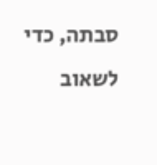סבתה, כדי לשאוב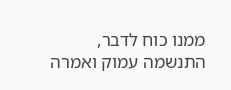ממנו כוח לדבר, התנשמה עמוק ואמרה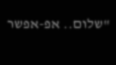"שלום.. אפ-אפשר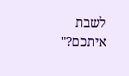לשבת איתכם?"